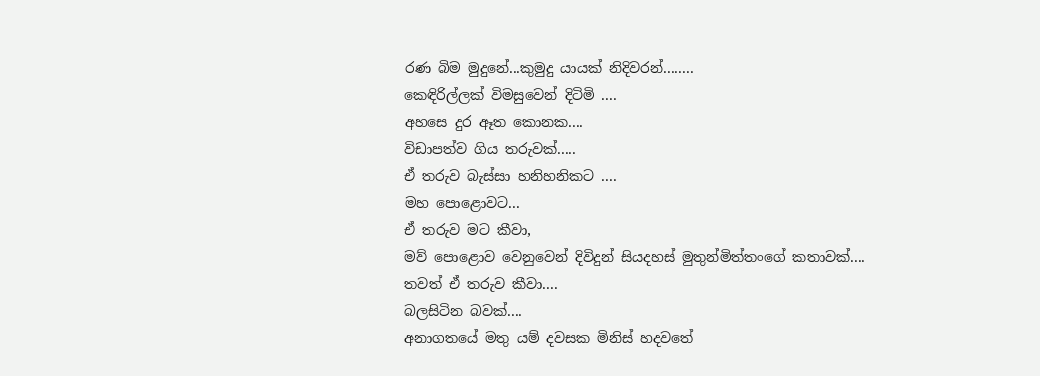රණ බිම මුදුනේ...කුමුදු යායක් නිදිවරන්........
කෙඳිරිල්ලක් විමසුවෙන් දිටිමි ....
අහසෙ දුර ඈත කොනක....
විඩාපත්ව ගිය තරුවක්.....
ඒ තරුව බැස්සා හනිහනිකට ....
මහ පොළොවට...
ඒ තරුව මට කීවා,
මව් පොළොව වෙනුවෙන් දිවිදුන් සියදහස් මුතුන්මිත්තංගේ කතාවක්....
තවත් ඒ තරුව කීවා....
බලසිටින බවක්....
අනාගතයේ මතු යම් දවසක මිනිස් හදවතේ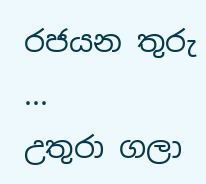රජයන තුරු ...
උතුරා ගලා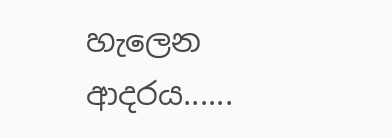හැලෙන ආදරය......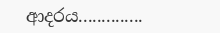ආදරය..............